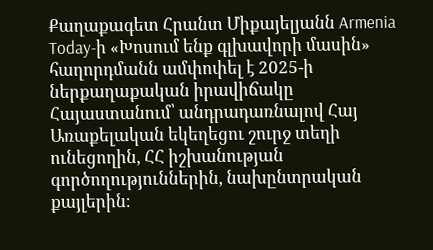Քաղաքագետ Հրանտ Միքայելյանն Armenia Today-ի «Խոսում ենք գլխավորի մասին» հաղորդմանն ամփոփել է 2025-ի ներքաղաքական իրավիճակը Հայաստանում՝ անդրադառնալով Հայ Առաքելական եկեղեցու շուրջ տեղի ունեցողին, ՀՀ իշխանության գործողություններին, նախընտրական քայլերին։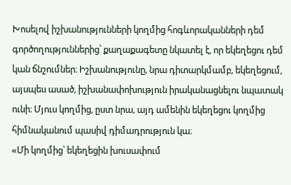Խոսելով իշխանությունների կողմից հոգևորականների դեմ գործողություններից՝ քաղաքագետը նկատել է, որ եկեղեցու դեմ կան ճնշումներ։ Իշխանությունը, նրա դիտարկմամբ, եկեղեցում, այսպես ասած, իշխանափոխություն իրականացնելու նպատակ ունի։ Մյուս կողմից, ըստ նրա, այդ ամենին եկեղեցու կողմից հիմնականում պասիվ դիմադրություն կա։
«Մի կողմից՝ եկեղեցին խուսափում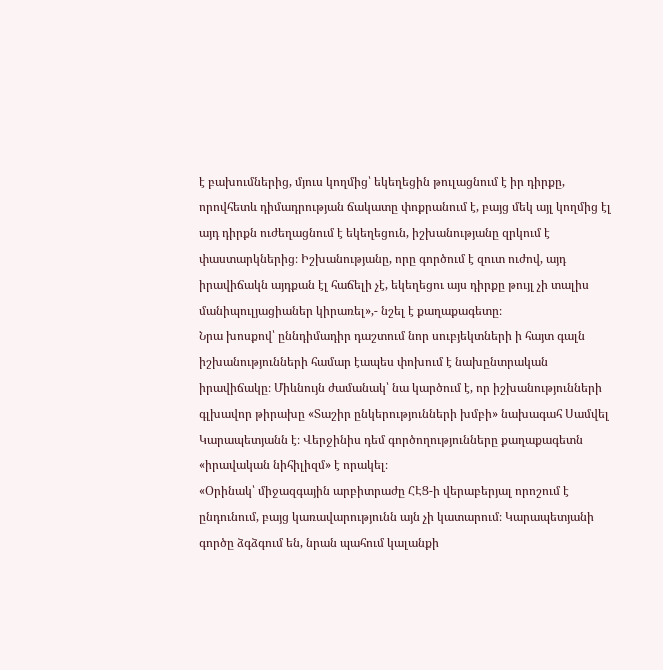է բախումներից, մյուս կողմից՝ եկեղեցին թուլացնում է իր դիրքը, որովհետև դիմադրության ճակատը փոքրանում է, բայց մեկ այլ կողմից էլ այդ դիրքն ուժեղացնում է եկեղեցուն, իշխանությանը զրկում է փաստարկներից։ Իշխանությանը, որը գործում է զուտ ուժով, այդ իրավիճակն այդքան էլ հաճելի չէ, եկեղեցու այս դիրքը թույլ չի տալիս մանիպուլյացիաներ կիրառել»,- նշել է քաղաքագետը։
Նրա խոսքով՝ ըննդիմադիր դաշտում նոր սուբյեկտների ի հայտ գալն իշխանությունների համար էապես փոխում է նախընտրական իրավիճակը։ Միևնույն ժամանակ՝ նա կարծում է, որ իշխանությունների գլխավոր թիրախը «Տաշիր ընկերությունների խմբի» նախագահ Սամվել Կարապետյանն է։ Վերջինիս դեմ գործողությունները քաղաքագետն «իրավական նիհիլիզմ» է որակել։
«Օրինակ՝ միջազգային արբիտրաժը ՀԷՑ-ի վերաբերյալ որոշում է ընդունում, բայց կառավարությունն այն չի կատարում։ Կարապետյանի գործը ձգձգում են, նրան պահում կալանքի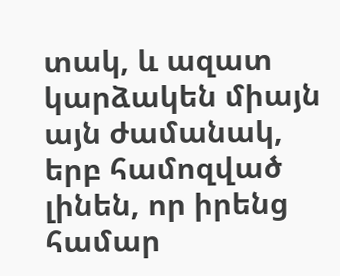տակ, և ազատ կարձակեն միայն այն ժամանակ, երբ համոզված լինեն, որ իրենց համար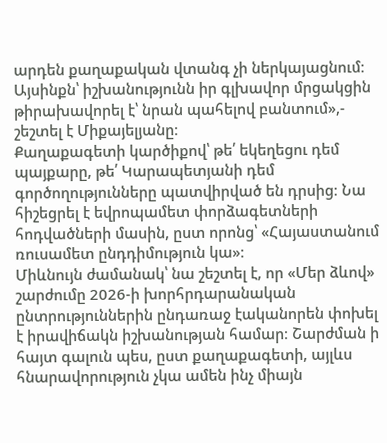արդեն քաղաքական վտանգ չի ներկայացնում։ Այսինքն՝ իշխանությունն իր գլխավոր մրցակցին թիրախավորել է՝ նրան պահելով բանտում»,- շեշտել է Միքայելյանը։
Քաղաքագետի կարծիքով՝ թե՛ եկեղեցու դեմ պայքարը, թե՛ Կարապետյանի դեմ գործողությունները պատվիրված են դրսից։ Նա հիշեցրել է եվրոպամետ փորձագետների հոդվածների մասին, ըստ որոնց՝ «Հայաստանում ռուսամետ ընդդիմություն կա»։
Միևնույն ժամանակ՝ նա շեշտել է, որ «Մեր ձևով» շարժումը 2026-ի խորհրդարանական ընտրություններին ընդառաջ էականորեն փոխել է իրավիճակն իշխանության համար։ Շարժման ի հայտ գալուն պես, ըստ քաղաքագետի, այլևս հնարավորություն չկա ամեն ինչ միայն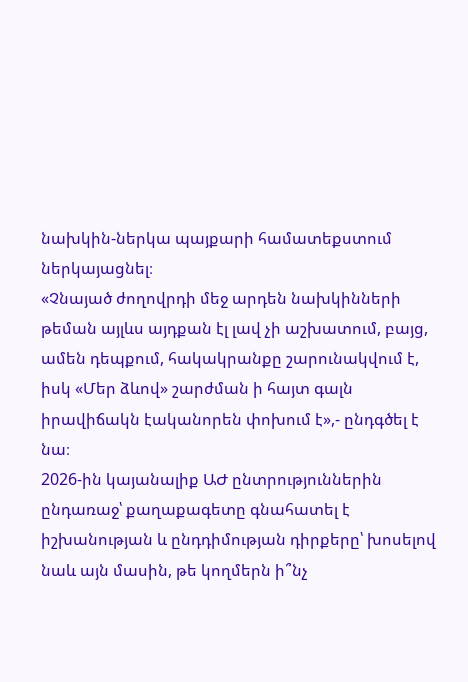նախկին-ներկա պայքարի համատեքստում ներկայացնել։
«Չնայած ժողովրդի մեջ արդեն նախկինների թեման այլևս այդքան էլ լավ չի աշխատում, բայց, ամեն դեպքում, հակակրանքը շարունակվում է, իսկ «Մեր ձևով» շարժման ի հայտ գալն իրավիճակն էականորեն փոխում է»,- ընդգծել է նա։
2026-ին կայանալիք ԱԺ ընտրություններին ընդառաջ՝ քաղաքագետը գնահատել է իշխանության և ընդդիմության դիրքերը՝ խոսելով նաև այն մասին, թե կողմերն ի՞նչ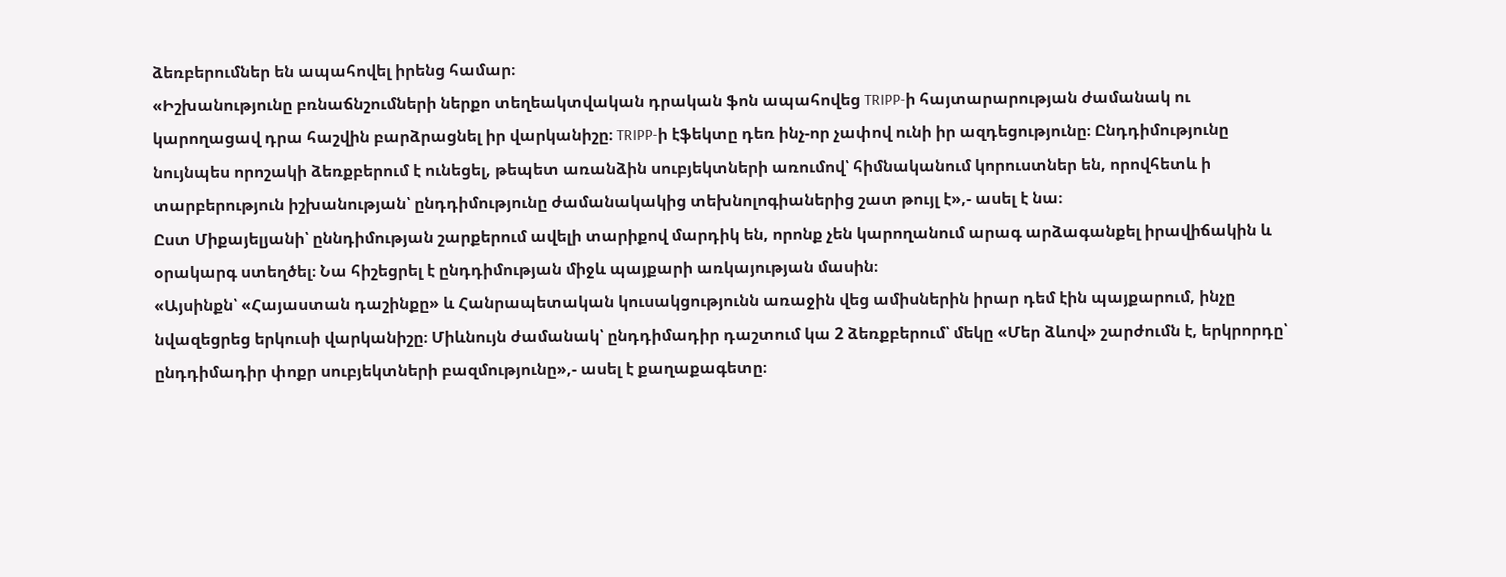ձեռբերումներ են ապահովել իրենց համար։
«Իշխանությունը բռնաճնշումների ներքո տեղեակտվական դրական ֆոն ապահովեց TRIPP-ի հայտարարության ժամանակ ու կարողացավ դրա հաշվին բարձրացնել իր վարկանիշը։ TRIPP-ի էֆեկտը դեռ ինչ-որ չափով ունի իր ազդեցությունը։ Ընդդիմությունը նույնպես որոշակի ձեռքբերում է ունեցել, թեպետ առանձին սուբյեկտների առումով՝ հիմնականում կորուստներ են, որովհետև ի տարբերություն իշխանության՝ ընդդիմությունը ժամանակակից տեխնոլոգիաներից շատ թույլ է»,- ասել է նա։
Ըստ Միքայելյանի՝ ըննդիմության շարքերում ավելի տարիքով մարդիկ են, որոնք չեն կարողանում արագ արձագանքել իրավիճակին և օրակարգ ստեղծել։ Նա հիշեցրել է ընդդիմության միջև պայքարի առկայության մասին։
«Այսինքն՝ «Հայաստան դաշինքը» և Հանրապետական կուսակցությունն առաջին վեց ամիսներին իրար դեմ էին պայքարում, ինչը նվազեցրեց երկուսի վարկանիշը։ Միևնույն ժամանակ՝ ընդդիմադիր դաշտում կա 2 ձեռքբերում՝ մեկը «Մեր ձևով» շարժումն է, երկրորդը՝ ընդդիմադիր փոքր սուբյեկտների բազմությունը»,- ասել է քաղաքագետը։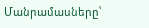Մանրամասները՝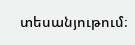տեսանյութում։